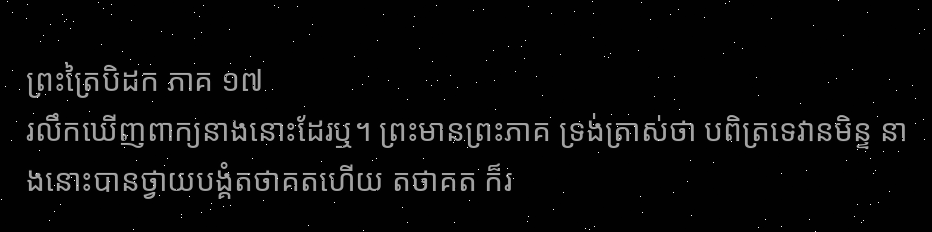ព្រះត្រៃបិដក ភាគ ១៧
រលឹកឃើញពាក្យនាងនោះដែរឬ។ ព្រះមានព្រះភាគ ទ្រង់ត្រាស់ថា បពិត្រទេវានមិន្ទ នាងនោះបានថ្វាយបង្គំតថាគតហើយ តថាគត ក៏រ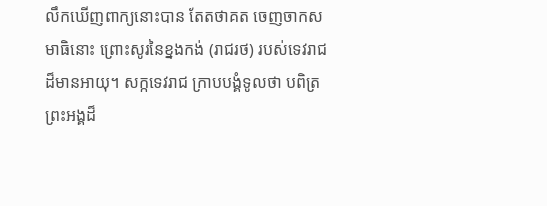លឹកឃើញពាក្យនោះបាន តែតថាគត ចេញចាកសមាធិនោះ ព្រោះសូរនៃខ្នងកង់ (រាជរថ) របស់ទេវរាជដ៏មានអាយុ។ សក្កទេវរាជ ក្រាបបង្គំទូលថា បពិត្រព្រះអង្គដ៏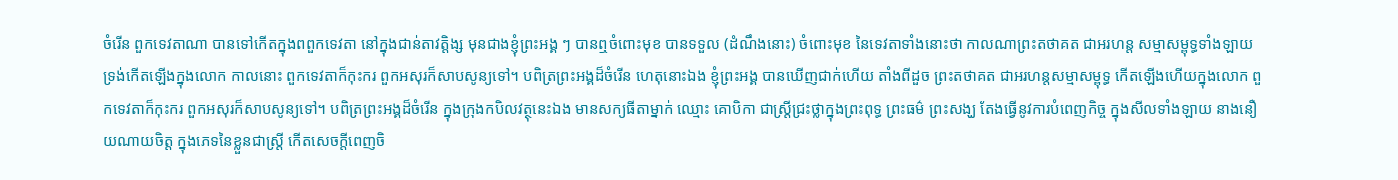ចំរើន ពួកទេវតាណា បានទៅកើតក្នុងពពួកទេវតា នៅក្នុងជាន់តាវត្តិង្ស មុនជាងខ្ញុំព្រះអង្គ ៗ បានឮចំពោះមុខ បានទទួល (ដំណឹងនោះ) ចំពោះមុខ នៃទេវតាទាំងនោះថា កាលណាព្រះតថាគត ជាអរហន្ត សម្មាសម្ពុទ្ធទាំងឡាយ ទ្រង់កើតឡើងក្នុងលោក កាលនោះ ពួកទេវតាក៏កុះករ ពួកអសុរក៏សាបសូន្យទៅ។ បពិត្រព្រះអង្គដ៏ចំរើន ហេតុនោះឯង ខ្ញុំព្រះអង្គ បានឃើញជាក់ហើយ តាំងពីដួច ព្រះតថាគត ជាអរហន្តសម្មាសម្ពុទ្ធ កើតឡើងហើយក្នុងលោក ពួកទេវតាក៏កុះករ ពួកអសុរក៏សាបសូន្យទៅ។ បពិត្រព្រះអង្គដ៏ចំរើន ក្នុងក្រុងកបិលវត្ថុនេះឯង មានសក្យធីតាម្នាក់ ឈ្មោះ គោបិកា ជាស្ត្រីជ្រះថ្លាក្នុងព្រះពុទ្ធ ព្រះធម៌ ព្រះសង្ឃ តែងធ្វើនូវការបំពេញកិច្ច ក្នុងសីលទាំងឡាយ នាងនឿយណាយចិត្ត ក្នុងភេទនៃខ្លួនជាស្ដ្រី កើតសេចក្តីពេញចិ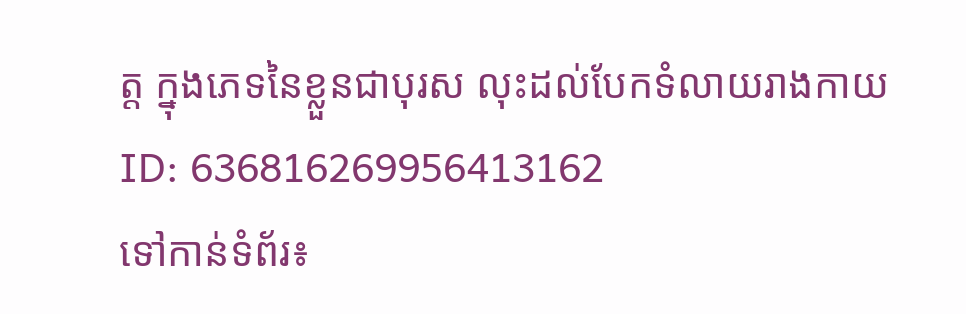ត្ត ក្នុងភេទនៃខ្លួនជាបុរស លុះដល់បែកទំលាយរាងកាយ
ID: 636816269956413162
ទៅកាន់ទំព័រ៖